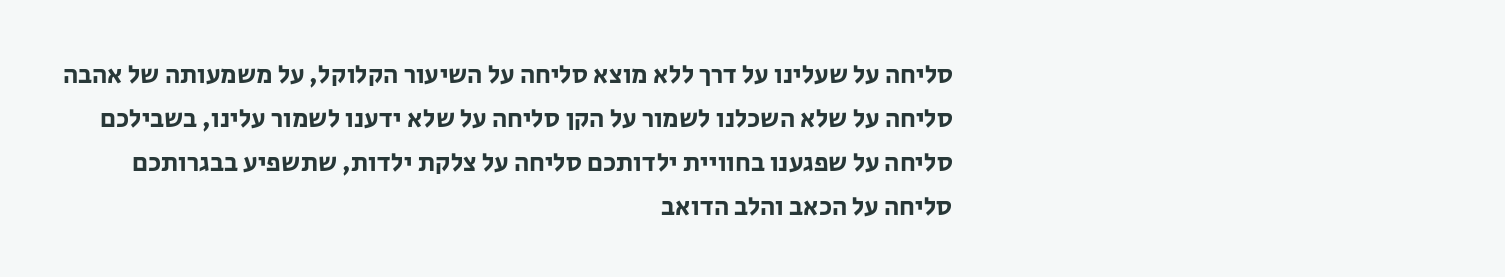סליחה על שעלינו על דרך ללא מוצא סליחה על השיעור הקלוקל, על משמעותה של אהבה
סליחה על שלא השכלנו לשמור על הקן סליחה על שלא ידענו לשמור עלינו, בשבילכם
סליחה על שפגענו בחוויית ילדותכם סליחה על צלקת ילדות, שתשפיע בבגרותכם
סליחה על הכאב והלב הדואב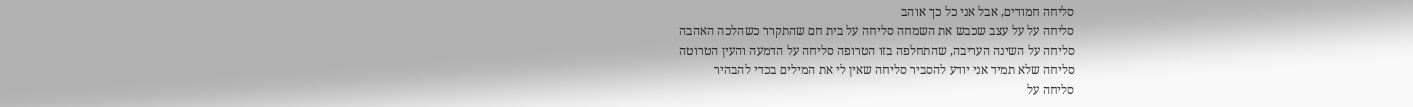סליחה חמודים, אבל אני כל כך אוהב
סליחה על על עצב שכבש את השמחה סליחה על בית חם שהתקרר כשהלכה האהבה
סליחה על השינה העריבה, שהתחלפה בזו הטרופה סליחה על הדמעה והעין הטרוטה
סליחה שלא תמיד אני יודע להסביר סליחה שאין לי את המילים בכדי להבהיר
סליחה על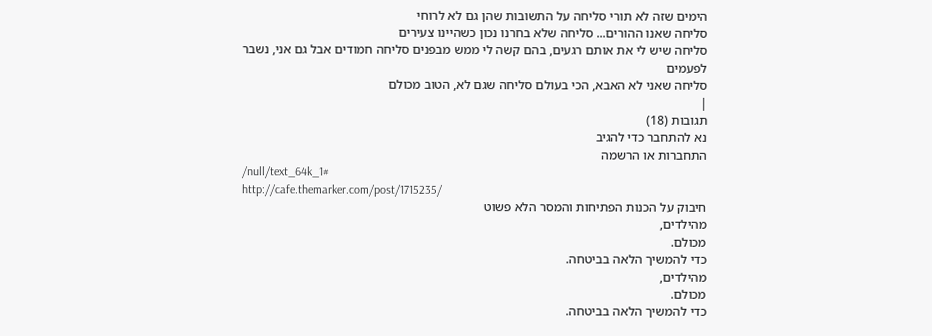הימים שזה לא תורי סליחה על התשובות שהן גם לא לרוחי
סליחה שאנו ההורים... סליחה שלא בחרנו נכון כשהיינו צעירים
סליחה שיש לי את אותם רגעים, בהם קשה לי ממש מבפנים סליחה חמודים אבל גם אני, נשבר לפעמים
סליחה שאני לא האבא, הכי בעולם סליחה שגם לא, הטוב מכולם
|
תגובות (18)
נא להתחבר כדי להגיב
התחברות או הרשמה
/null/text_64k_1#
http://cafe.themarker.com/post/1715235/
חיבוק על הכנות הפתיחות והמסר הלא פשוט
מהילדים,
מכולם.
כדי להמשיך הלאה בביטחה.
מהילדים,
מכולם.
כדי להמשיך הלאה בביטחה.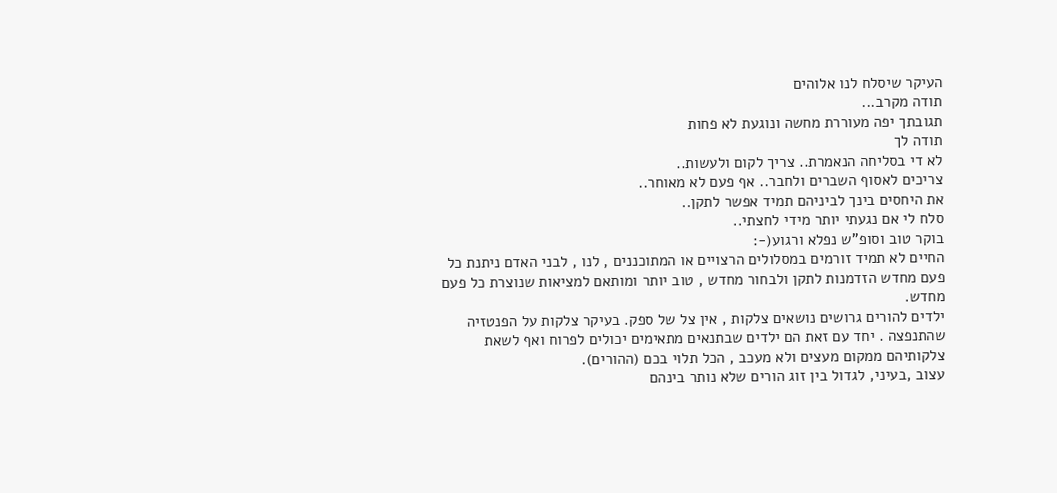העיקר שיסלח לנו אלוהים
תודה מקרב...
תגובתך יפה מעוררת מחשה ונוגעת לא פחות
תודה לך
לא די בסליחה הנאמרת.. צריך לקום ולעשות..
צריכים לאסוף השברים ולחבר.. אף פעם לא מאוחר..
את היחסים בינך לביניהם תמיד אפשר לתקן..
סלח לי אם נגעתי יותר מידי לחצתי..
בוקר טוב וסופ"ש נפלא ורגוע(-:
החיים לא תמיד זורמים במסלולים הרצויים או המתוכננים , לנו , לבני האדם ניתנת כל פעם מחדש הזדמנות לתקן ולבחור מחדש , טוב יותר ומותאם למציאות שנוצרת כל פעם מחדש.
ילדים להורים גרושים נושאים צלקות , אין צל של ספק. בעיקר צלקות על הפנטזיה שהתנפצה . יחד עם זאת הם ילדים שבתנאים מתאימים יכולים לפרוח ואף לשאת צלקותיהם ממקום מעצים ולא מעכב , הכל תלוי בכם (ההורים).
עצוב ,בעיני, לגדול בין זוג הורים שלא נותר בינהם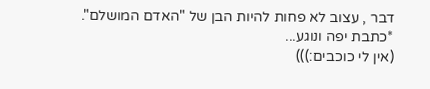דבר , עצוב לא פחות להיות הבן של "האדם המושלם".
*כתבת יפה ונוגע...
(אין לי כוכבים:)))